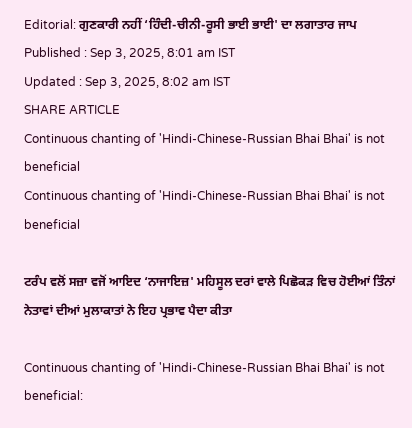Editorial: ਗੁਣਕਾਰੀ ਨਹੀਂ ‘ਹਿੰਦੀ-ਚੀਨੀ-ਰੂਸੀ ਭਾਈ ਭਾਈ' ਦਾ ਲਗਾਤਾਰ ਜਾਪ
Published : Sep 3, 2025, 8:01 am IST
Updated : Sep 3, 2025, 8:02 am IST
SHARE ARTICLE
Continuous chanting of 'Hindi-Chinese-Russian Bhai Bhai' is not beneficial
Continuous chanting of 'Hindi-Chinese-Russian Bhai Bhai' is not beneficial

ਟਰੰਪ ਵਲੋਂ ਸਜ਼ਾ ਵਜੋਂ ਆਇਦ ‘ਨਾਜਾਇਜ਼' ਮਹਿਸੂਲ ਦਰਾਂ ਵਾਲੇ ਪਿਛੋਕੜ ਵਿਚ ਹੋਈਆਂ ਤਿੰਨਾਂ ਨੇਤਾਵਾਂ ਦੀਆਂ ਮੁਲਾਕਾਤਾਂ ਨੇ ਇਹ ਪ੍ਰਭਾਵ ਪੈਦਾ ਕੀਤਾ

Continuous chanting of 'Hindi-Chinese-Russian Bhai Bhai' is not beneficial: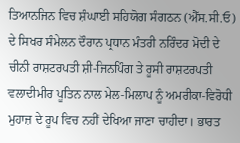ਤਿਆਨਜਿਨ ਵਿਚ ਸ਼ੰਘਾਈ ਸਹਿਯੋਗ ਸੰਗਠਨ (ਐੱਸ.ਸੀ.ਓ) ਦੇ ਸਿਖਰ ਸੰਮੇਲਨ ਦੌਰਾਨ ਪ੍ਰਧਾਨ ਮੰਤਰੀ ਨਰਿੰਦਰ ਮੋਦੀ ਦੇ ਚੀਨੀ ਰਾਸ਼ਟਰਪਤੀ ਸ਼ੀ-ਜਿਨਪਿੰਗ ਤੇ ਰੂਸੀ ਰਾਸ਼ਟਰਪਤੀ ਵਲਾਦੀਮੀਰ ਪੂਤਿਨ ਨਾਲ ਮੇਲ-ਮਿਲਾਪ ਨੂੰ ਅਮਰੀਕਾ-ਵਿਰੋਧੀ ਮੁਹਾਜ਼ ਦੇ ਰੂਪ ਵਿਚ ਨਹੀਂ ਦੇਖਿਆ ਜਾਣਾ ਚਾਹੀਦਾ। ਭਾਰਤ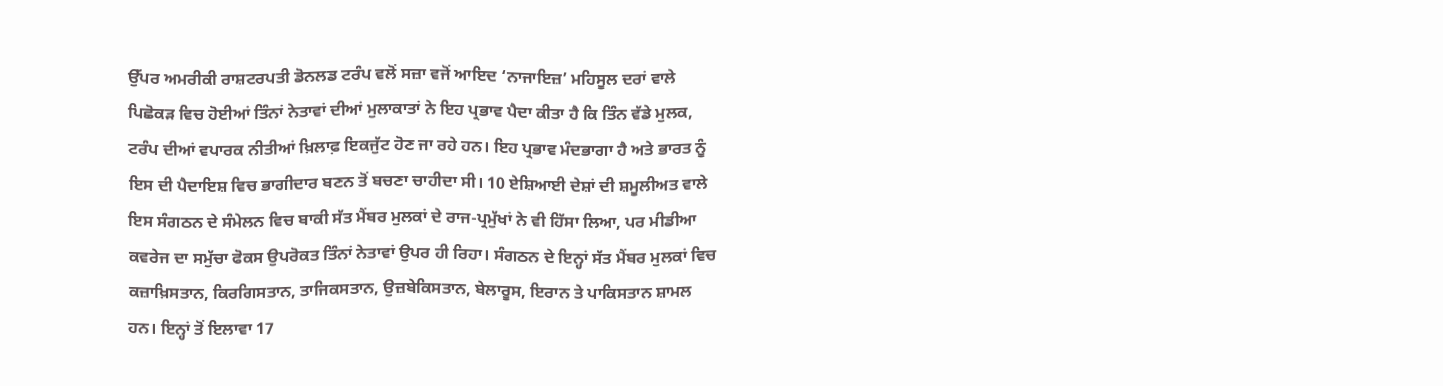ਉੱਪਰ ਅਮਰੀਕੀ ਰਾਸ਼ਟਰਪਤੀ ਡੋਨਲਡ ਟਰੰਪ ਵਲੋਂ ਸਜ਼ਾ ਵਜੋਂ ਆਇਦ ‘ਨਾਜਾਇਜ਼’ ਮਹਿਸੂਲ ਦਰਾਂ ਵਾਲੇ ਪਿਛੋਕੜ ਵਿਚ ਹੋਈਆਂ ਤਿੰਨਾਂ ਨੇਤਾਵਾਂ ਦੀਆਂ ਮੁਲਾਕਾਤਾਂ ਨੇ ਇਹ ਪ੍ਰਭਾਵ ਪੈਦਾ ਕੀਤਾ ਹੈ ਕਿ ਤਿੰਨ ਵੱਡੇ ਮੁਲਕ, ਟਰੰਪ ਦੀਆਂ ਵਪਾਰਕ ਨੀਤੀਆਂ ਖ਼ਿਲਾਫ਼ ਇਕਜੁੱਟ ਹੋਣ ਜਾ ਰਹੇ ਹਨ। ਇਹ ਪ੍ਰਭਾਵ ਮੰਦਭਾਗਾ ਹੈ ਅਤੇ ਭਾਰਤ ਨੂੰ ਇਸ ਦੀ ਪੈਦਾਇਸ਼ ਵਿਚ ਭਾਗੀਦਾਰ ਬਣਨ ਤੋਂ ਬਚਣਾ ਚਾਹੀਦਾ ਸੀ। 10 ਏਸ਼ਿਆਈ ਦੇਸ਼ਾਂ ਦੀ ਸ਼ਮੂਲੀਅਤ ਵਾਲੇ ਇਸ ਸੰਗਠਨ ਦੇ ਸੰਮੇਲਨ ਵਿਚ ਬਾਕੀ ਸੱਤ ਮੈਂਬਰ ਮੁਲਕਾਂ ਦੇ ਰਾਜ-ਪ੍ਰਮੁੱਖਾਂ ਨੇ ਵੀ ਹਿੱਸਾ ਲਿਆ, ਪਰ ਮੀਡੀਆ ਕਵਰੇਜ ਦਾ ਸਮੁੱਚਾ ਫੋਕਸ ਉਪਰੋਕਤ ਤਿੰਨਾਂ ਨੇਤਾਵਾਂ ਉਪਰ ਹੀ ਰਿਹਾ। ਸੰਗਠਨ ਦੇ ਇਨ੍ਹਾਂ ਸੱਤ ਮੈਂਬਰ ਮੁਲਕਾਂ ਵਿਚ ਕਜ਼ਾਖ਼ਿਸਤਾਨ, ਕਿਰਗਿਸਤਾਨ, ਤਾਜਿਕਸਤਾਨ, ਉਜ਼ਬੇਕਿਸਤਾਨ, ਬੇਲਾਰੂਸ, ਇਰਾਨ ਤੇ ਪਾਕਿਸਤਾਨ ਸ਼ਾਮਲ ਹਨ। ਇਨ੍ਹਾਂ ਤੋਂ ਇਲਾਵਾ 17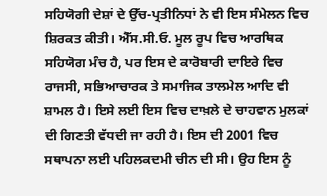ਸਹਿਯੋਗੀ ਦੇਸ਼ਾਂ ਦੇ ਉੱਚ-ਪ੍ਰਤੀਨਿਧਾਂ ਨੇ ਵੀ ਇਸ ਸੰਮੇਲਨ ਵਿਚ ਸ਼ਿਰਕਤ ਕੀਤੀ। ਐੱਸ.ਸੀ.ਓ. ਮੂਲ ਰੂਪ ਵਿਚ ਆਰਥਿਕ ਸਹਿਯੋਗ ਮੰਚ ਹੈ, ਪਰ ਇਸ ਦੇ ਕਾਰੋਬਾਰੀ ਦਾਇਰੇ ਵਿਚ ਰਾਜਸੀ, ਸਭਿਆਚਾਰਕ ਤੇ ਸਮਾਜਿਕ ਤਾਲਮੇਲ ਆਦਿ ਵੀ ਸ਼ਾਮਲ ਹੈ। ਇਸੇ ਲਈ ਇਸ ਵਿਚ ਦਾਖ਼ਲੇ ਦੇ ਚਾਹਵਾਨ ਮੁਲਕਾਂ ਦੀ ਗਿਣਤੀ ਵੱਧਦੀ ਜਾ ਰਹੀ ਹੈ। ਇਸ ਦੀ 2001 ਵਿਚ ਸਥਾਪਨਾ ਲਈ ਪਹਿਲਕਦਮੀ ਚੀਨ ਦੀ ਸੀ। ਉਹ ਇਸ ਨੂੰ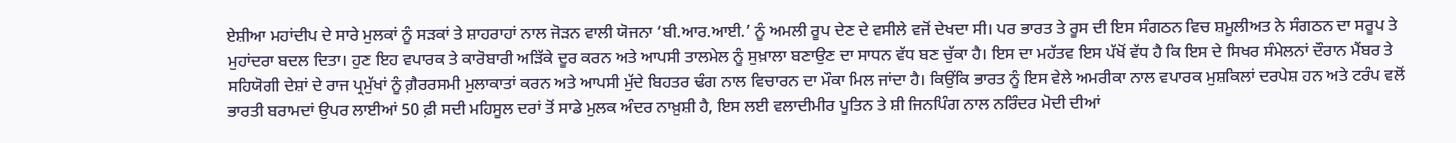ਏਸ਼ੀਆ ਮਹਾਂਦੀਪ ਦੇ ਸਾਰੇ ਮੁਲਕਾਂ ਨੂੰ ਸੜਕਾਂ ਤੇ ਸ਼ਾਹਰਾਹਾਂ ਨਾਲ ਜੋੜਨ ਵਾਲੀ ਯੋਜਨਾ ‘ਬੀ.ਆਰ.ਆਈ.’ ਨੂੰ ਅਮਲੀ ਰੂਪ ਦੇਣ ਦੇ ਵਸੀਲੇ ਵਜੋਂ ਦੇਖਦਾ ਸੀ। ਪਰ ਭਾਰਤ ਤੇ ਰੂਸ ਦੀ ਇਸ ਸੰਗਠਨ ਵਿਚ ਸ਼ਮੂਲੀਅਤ ਨੇ ਸੰਗਠਨ ਦਾ ਸਰੂਪ ਤੇ ਮੁਹਾਂਦਰਾ ਬਦਲ ਦਿਤਾ। ਹੁਣ ਇਹ ਵਪਾਰਕ ਤੇ ਕਾਰੋਬਾਰੀ ਅੜਿੱਕੇ ਦੂਰ ਕਰਨ ਅਤੇ ਆਪਸੀ ਤਾਲਮੇਲ ਨੂੰ ਸੁਖ਼ਾਲਾ ਬਣਾਉਣ ਦਾ ਸਾਧਨ ਵੱਧ ਬਣ ਚੁੱਕਾ ਹੈ। ਇਸ ਦਾ ਮਹੱਤਵ ਇਸ ਪੱਖੋਂ ਵੱਧ ਹੈ ਕਿ ਇਸ ਦੇ ਸਿਖਰ ਸੰਮੇਲਨਾਂ ਦੌਰਾਨ ਮੈਂਬਰ ਤੇ ਸਹਿਯੋਗੀ ਦੇਸ਼ਾਂ ਦੇ ਰਾਜ ਪ੍ਰਮੁੱਖਾਂ ਨੂੰ ਗ਼ੈਰਰਸਮੀ ਮੁਲਾਕਾਤਾਂ ਕਰਨ ਅਤੇ ਆਪਸੀ ਮੁੱਦੇ ਬਿਹਤਰ ਢੰਗ ਨਾਲ ਵਿਚਾਰਨ ਦਾ ਮੌਕਾ ਮਿਲ ਜਾਂਦਾ ਹੈ। ਕਿਉਂਕਿ ਭਾਰਤ ਨੂੰ ਇਸ ਵੇਲੇ ਅਮਰੀਕਾ ਨਾਲ ਵਪਾਰਕ ਮੁਸ਼ਕਿਲਾਂ ਦਰਪੇਸ਼ ਹਨ ਅਤੇ ਟਰੰਪ ਵਲੋਂ ਭਾਰਤੀ ਬਰਾਮਦਾਂ ਉਪਰ ਲਾਈਆਂ 50 ਫ਼ੀ ਸਦੀ ਮਹਿਸੂਲ ਦਰਾਂ ਤੋਂ ਸਾਡੇ ਮੁਲਕ ਅੰਦਰ ਨਾਖ਼ੁਸ਼ੀ ਹੈ, ਇਸ ਲਈ ਵਲਾਦੀਮੀਰ ਪੂਤਿਨ ਤੇ ਸ਼ੀ ਜਿਨਪਿੰਗ ਨਾਲ ਨਰਿੰਦਰ ਮੋਦੀ ਦੀਆਂ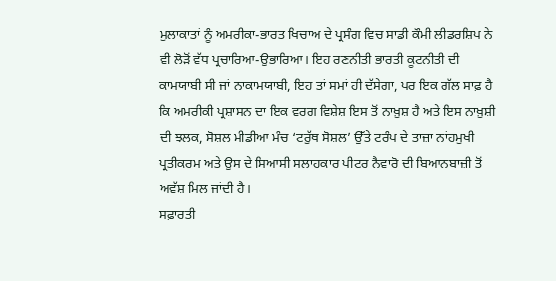ਮੁਲਾਕਾਤਾਂ ਨੂੰ ਅਮਰੀਕਾ-ਭਾਰਤ ਖਿਚਾਅ ਦੇ ਪ੍ਰਸੰਗ ਵਿਚ ਸਾਡੀ ਕੌਮੀ ਲੀਡਰਸ਼ਿਪ ਨੇ ਵੀ ਲੋੜੋਂ ਵੱਧ ਪ੍ਰਚਾਰਿਆ-ਉਭਾਰਿਆ। ਇਹ ਰਣਨੀਤੀ ਭਾਰਤੀ ਕੂਟਨੀਤੀ ਦੀ ਕਾਮਯਾਬੀ ਸੀ ਜਾਂ ਨਾਕਾਮਯਾਬੀ, ਇਹ ਤਾਂ ਸਮਾਂ ਹੀ ਦੱਸੇਗਾ, ਪਰ ਇਕ ਗੱਲ ਸਾਫ਼ ਹੈ ਕਿ ਅਮਰੀਕੀ ਪ੍ਰਸ਼ਾਸਨ ਦਾ ਇਕ ਵਰਗ ਵਿਸ਼ੇਸ਼ ਇਸ ਤੋਂ ਨਾਖ਼ੁਸ਼ ਹੈ ਅਤੇ ਇਸ ਨਾਖ਼ੁਸ਼ੀ ਦੀ ਝਲਕ, ਸੋਸ਼ਲ ਮੀਡੀਆ ਮੰਚ ‘ਟਰੁੱਥ ਸੋਸ਼ਲ’ ਉੱਤੇ ਟਰੰਪ ਦੇ ਤਾਜ਼ਾ ਨਾਂਹਮੁਖੀ ਪ੍ਰਤੀਕਰਮ ਅਤੇ ਉਸ ਦੇ ਸਿਆਸੀ ਸਲਾਹਕਾਰ ਪੀਟਰ ਨੈਵਾਰੋ ਦੀ ਬਿਆਨਬਾਜ਼ੀ ਤੋਂ ਅਵੱਸ਼ ਮਿਲ ਜਾਂਦੀ ਹੈ।
ਸਫ਼ਾਰਤੀ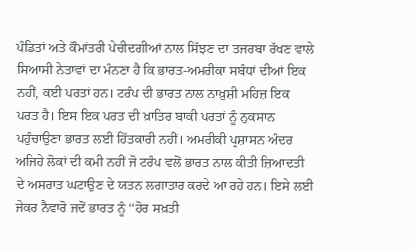ਪੰਡਿਤਾਂ ਅਤੇ ਕੌਮਾਂਤਰੀ ਪੇਚੀਦਗੀਆਂ ਨਾਲ ਸਿੱਝਣ ਦਾ ਤਜਰਬਾ ਰੱਖਣ ਵਾਲੇ ਸਿਆਸੀ ਨੇਤਾਵਾਂ ਦਾ ਮੰਨਣਾ ਹੈ ਕਿ ਭਾਰਤ-ਅਮਰੀਕਾ ਸਬੰਧਾਂ ਦੀਆਂ ਇਕ ਨਹੀਂ, ਕਈ ਪਰਤਾਂ ਹਨ। ਟਰੰਪ ਦੀ ਭਾਰਤ ਨਾਲ ਨਾਖ਼ੁਸ਼ੀ ਮਹਿਜ਼ ਇਕ ਪਰਤ ਹੈ। ਇਸ ਇਕ ਪਰਤ ਦੀ ਖ਼ਾਤਿਰ ਬਾਕੀ ਪਰਤਾਂ ਨੂੰ ਨੁਕਸਾਨ ਪਹੁੰਚਾਉਣਾ ਭਾਰਤ ਲਈ ਹਿੱਤਕਾਰੀ ਨਹੀਂ। ਅਮਰੀਕੀ ਪ੍ਰਸ਼ਾਸਨ ਅੰਦਰ ਅਜਿਹੇ ਲੋਕਾਂ ਦੀ ਕਮੀ ਨਹੀਂ ਜੋ ਟਰੰਪ ਵਲੋਂ ਭਾਰਤ ਨਾਲ ਕੀਤੀ ਜ਼ਿਆਦਤੀ ਦੇ ਅਸਰਾਤ ਘਟਾਉਣ ਦੇ ਯਤਨ ਲਗਾਤਾਰ ਕਰਦੇ ਆ ਰਹੇ ਹਨ। ਇਸੇ ਲਈ ਜੇਕਰ ਨੈਵਾਰੋ ਜਦੋਂ ਭਾਰਤ ਨੂੰ ‘‘ਹੋਰ ਸਖ਼ਤੀ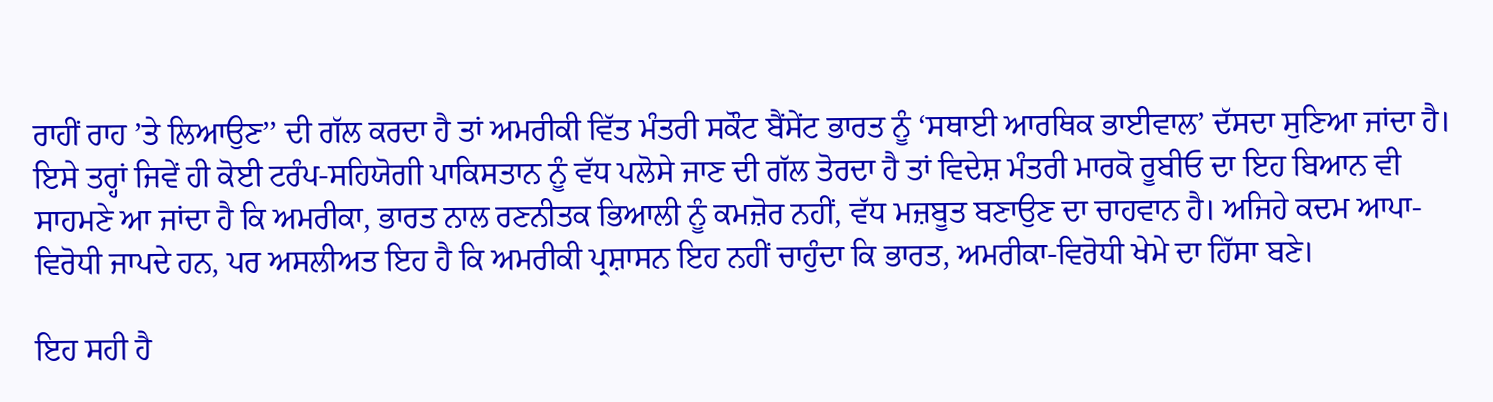ਰਾਹੀਂ ਰਾਹ ’ਤੇ ਲਿਆਉਣ’’ ਦੀ ਗੱਲ ਕਰਦਾ ਹੈ ਤਾਂ ਅਮਰੀਕੀ ਵਿੱਤ ਮੰਤਰੀ ਸਕੌਟ ਬੈਂਸੇਂਟ ਭਾਰਤ ਨੂੰ ‘ਸਥਾਈ ਆਰਥਿਕ ਭਾਈਵਾਲ’ ਦੱਸਦਾ ਸੁਣਿਆ ਜਾਂਦਾ ਹੈ। ਇਸੇ ਤਰ੍ਹਾਂ ਜਿਵੇਂ ਹੀ ਕੋਈ ਟਰੰਪ-ਸਹਿਯੋਗੀ ਪਾਕਿਸਤਾਨ ਨੂੰ ਵੱਧ ਪਲੋਸੇ ਜਾਣ ਦੀ ਗੱਲ ਤੋਰਦਾ ਹੈ ਤਾਂ ਵਿਦੇਸ਼ ਮੰਤਰੀ ਮਾਰਕੋ ਰੂਬੀਓ ਦਾ ਇਹ ਬਿਆਨ ਵੀ ਸਾਹਮਣੇ ਆ ਜਾਂਦਾ ਹੈ ਕਿ ਅਮਰੀਕਾ, ਭਾਰਤ ਨਾਲ ਰਣਨੀਤਕ ਭਿਆਲੀ ਨੂੰ ਕਮਜ਼ੋਰ ਨਹੀਂ, ਵੱਧ ਮਜ਼ਬੂਤ ਬਣਾਉਣ ਦਾ ਚਾਹਵਾਨ ਹੈ। ਅਜਿਹੇ ਕਦਮ ਆਪਾ-ਵਿਰੋਧੀ ਜਾਪਦੇ ਹਨ, ਪਰ ਅਸਲੀਅਤ ਇਹ ਹੈ ਕਿ ਅਮਰੀਕੀ ਪ੍ਰਸ਼ਾਸਨ ਇਹ ਨਹੀਂ ਚਾਹੁੰਦਾ ਕਿ ਭਾਰਤ, ਅਮਰੀਕਾ-ਵਿਰੋਧੀ ਖੇਮੇ ਦਾ ਹਿੱਸਾ ਬਣੇ।

ਇਹ ਸਹੀ ਹੈ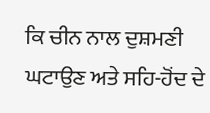ਕਿ ਚੀਨ ਨਾਲ ਦੁਸ਼ਮਣੀ ਘਟਾਉਣ ਅਤੇ ਸਹਿ-ਹੋਂਦ ਦੇ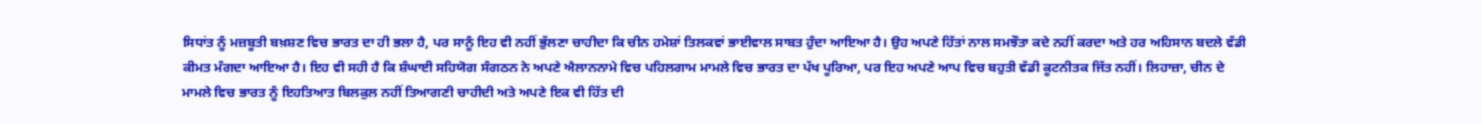ਸਿਧਾਂਤ ਨੂੰ ਮਜ਼ਬੂਤੀ ਬਖ਼ਸ਼ਣ ਵਿਚ ਭਾਰਤ ਦਾ ਹੀ ਭਲਾ ਹੈ, ਪਰ ਸਾਨੂੰ ਇਹ ਵੀ ਨਹੀਂ ਭੁੱਲਣਾ ਚਾਹੀਦਾ ਕਿ ਚੀਨ ਹਮੇਸ਼ਾਂ ਤਿਲਕਵਾਂ ਭਾਈਵਾਲ ਸਾਬਤ ਹੁੰਦਾ ਆਇਆ ਹੈ। ਉਹ ਅਪਣੇ ਹਿੱਤਾਂ ਨਾਲ ਸਮਝੌਤਾ ਕਦੇ ਨਹੀਂ ਕਰਦਾ ਅਤੇ ਹਰ ਅਹਿਸਾਨ ਬਦਲੇ ਵੱਡੀ ਕੀਮਤ ਮੰਗਦਾ ਆਇਆ ਹੈ। ਇਹ ਵੀ ਸਹੀ ਹੈ ਕਿ ਸ਼ੰਘਾਈ ਸਹਿਯੋਗ ਸੰਗਠਨ ਨੇ ਅਪਣੇ ਐਲਾਨਨਾਮੇ ਵਿਚ ਪਹਿਲਗਾਮ ਮਾਮਲੇ ਵਿਚ ਭਾਰਤ ਦਾ ਪੱਖ ਪੂਰਿਆ, ਪਰ ਇਹ ਅਪਣੇ ਆਪ ਵਿਚ ਬਹੁਤੀ ਵੱਡੀ ਕੂਟਨੀਤਕ ਜਿੱਤ ਨਹੀਂ। ਲਿਹਾਜ਼ਾ, ਚੀਨ ਦੇ ਮਾਮਲੇ ਵਿਚ ਭਾਰਤ ਨੂੰ ਇਹਤਿਆਤ ਬਿਲਕੁਲ ਨਹੀਂ ਤਿਆਗਣੀ ਚਾਹੀਦੀ ਅਤੇ ਅਪਣੇ ਇਕ ਵੀ ਹਿੱਤ ਦੀ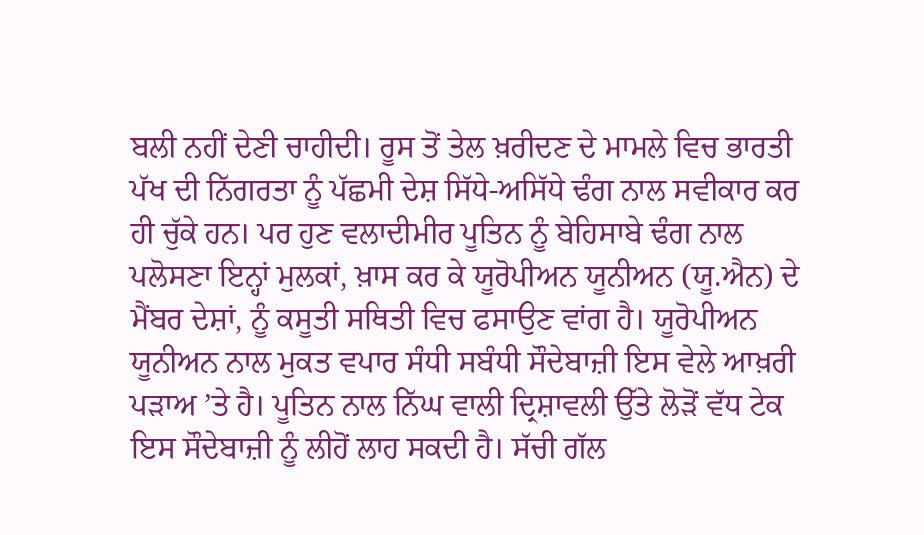ਬਲੀ ਨਹੀਂ ਦੇਣੀ ਚਾਹੀਦੀ। ਰੂਸ ਤੋਂ ਤੇਲ ਖ਼ਰੀਦਣ ਦੇ ਮਾਮਲੇ ਵਿਚ ਭਾਰਤੀ ਪੱਖ ਦੀ ਨਿੱਗਰਤਾ ਨੂੰ ਪੱਛਮੀ ਦੇਸ਼ ਸਿੱਧੇ-ਅਸਿੱਧੇ ਢੰਗ ਨਾਲ ਸਵੀਕਾਰ ਕਰ ਹੀ ਚੁੱਕੇ ਹਨ। ਪਰ ਹੁਣ ਵਲਾਦੀਮੀਰ ਪੂਤਿਨ ਨੂੰ ਬੇਹਿਸਾਬੇ ਢੰਗ ਨਾਲ ਪਲੋਸਣਾ ਇਨ੍ਹਾਂ ਮੁਲਕਾਂ, ਖ਼ਾਸ ਕਰ ਕੇ ਯੂਰੋਪੀਅਨ ਯੂਨੀਅਨ (ਯੂ.ਐਨ) ਦੇ ਮੈਂਬਰ ਦੇਸ਼ਾਂ, ਨੂੰ ਕਸੂਤੀ ਸਥਿਤੀ ਵਿਚ ਫਸਾਉਣ ਵਾਂਗ ਹੈ। ਯੂਰੋਪੀਅਨ ਯੂਨੀਅਨ ਨਾਲ ਮੁਕਤ ਵਪਾਰ ਸੰਧੀ ਸਬੰਧੀ ਸੌਦੇਬਾਜ਼ੀ ਇਸ ਵੇਲੇ ਆਖ਼ਰੀ ਪੜਾਅ ’ਤੇ ਹੈ। ਪੂਤਿਨ ਨਾਲ ਨਿੱਘ ਵਾਲੀ ਦ੍ਰਿਸ਼ਾਵਲੀ ਉੱਤੇ ਲੋੜੋਂ ਵੱਧ ਟੇਕ ਇਸ ਸੌਦੇਬਾਜ਼ੀ ਨੂੰ ਲੀਹੋਂ ਲਾਹ ਸਕਦੀ ਹੈ। ਸੱਚੀ ਗੱਲ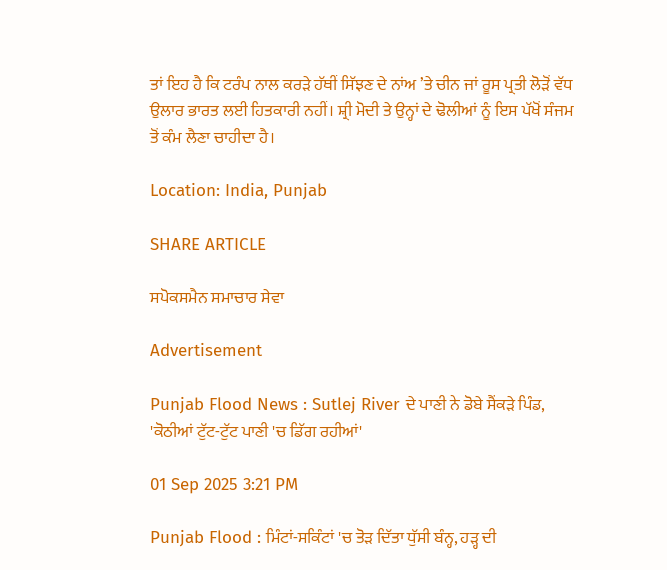ਤਾਂ ਇਹ ਹੈ ਕਿ ਟਰੰਪ ਨਾਲ ਕਰੜੇ ਹੱਥੀਂ ਸਿੱਝਣ ਦੇ ਨਾਂਅ ’ਤੇ ਚੀਨ ਜਾਂ ਰੂਸ ਪ੍ਰਤੀ ਲੋੜੋਂ ਵੱਧ ਉਲਾਰ ਭਾਰਤ ਲਈ ਹਿਤਕਾਰੀ ਨਹੀਂ। ਸ਼੍ਰੀ ਮੋਦੀ ਤੇ ਉਨ੍ਹਾਂ ਦੇ ਢੋਲੀਆਂ ਨੂੰ ਇਸ ਪੱਖੋਂ ਸੰਜਮ ਤੋਂ ਕੰਮ ਲੈਣਾ ਚਾਹੀਦਾ ਹੈ।

Location: India, Punjab

SHARE ARTICLE

ਸਪੋਕਸਮੈਨ ਸਮਾਚਾਰ ਸੇਵਾ

Advertisement

Punjab Flood News : Sutlej River ਦੇ ਪਾਣੀ ਨੇ ਡੋਬੇ ਸੈਂਕੜੇ ਪਿੰਡ, 'ਕੋਠੀਆਂ ਟੁੱਟ-ਟੁੱਟ ਪਾਣੀ 'ਚ ਡਿੱਗ ਰਹੀਆਂ'

01 Sep 2025 3:21 PM

Punjab Flood : ਮਿੰਟਾਂ-ਸਕਿੰਟਾਂ 'ਚ ਤੋੜ ਦਿੱਤਾ ਧੁੱਸੀ ਬੰਨ੍ਹ, ਹੜ੍ਹ ਦੀ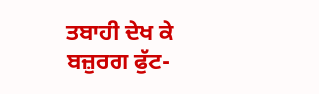ਤਬਾਹੀ ਦੇਖ ਕੇ ਬਜ਼ੁਰਗ ਫੁੱਟ-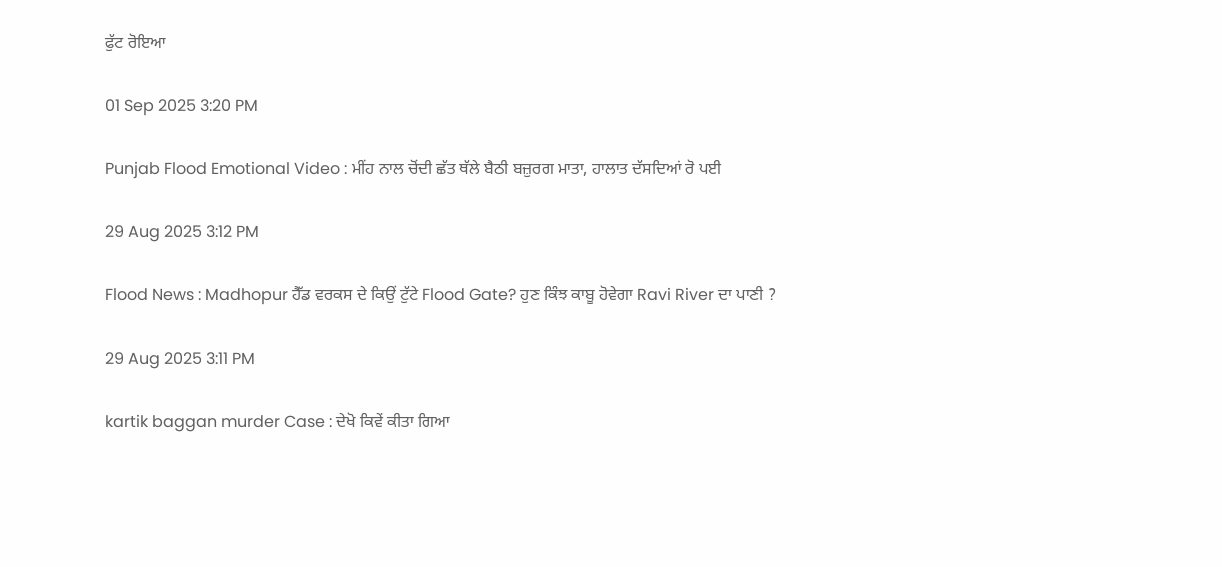ਫੁੱਟ ਰੋਇਆ

01 Sep 2025 3:20 PM

Punjab Flood Emotional Video : ਮੀਂਹ ਨਾਲ ਚੋਂਦੀ ਛੱਤ ਥੱਲੇ ਬੈਠੀ ਬਜ਼ੁਰਗ ਮਾਤਾ, ਹਾਲਾਤ ਦੱਸਦਿਆਂ ਰੋ ਪਈ

29 Aug 2025 3:12 PM

Flood News : Madhopur ਹੈੱਡ ਵਰਕਸ ਦੇ ਕਿਉਂ ਟੁੱਟੇ Flood Gate? ਹੁਣ ਕਿੰਝ ਕਾਬੂ ਹੋਵੇਗਾ Ravi River ਦਾ ਪਾਣੀ ?

29 Aug 2025 3:11 PM

kartik baggan murder Case : ਦੇਖੋ ਕਿਵੇਂ ਕੀਤਾ ਗਿਆ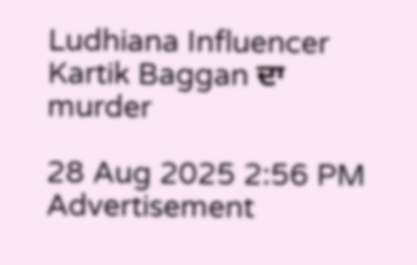Ludhiana Influencer Kartik Baggan ਦਾ murder

28 Aug 2025 2:56 PM
Advertisement